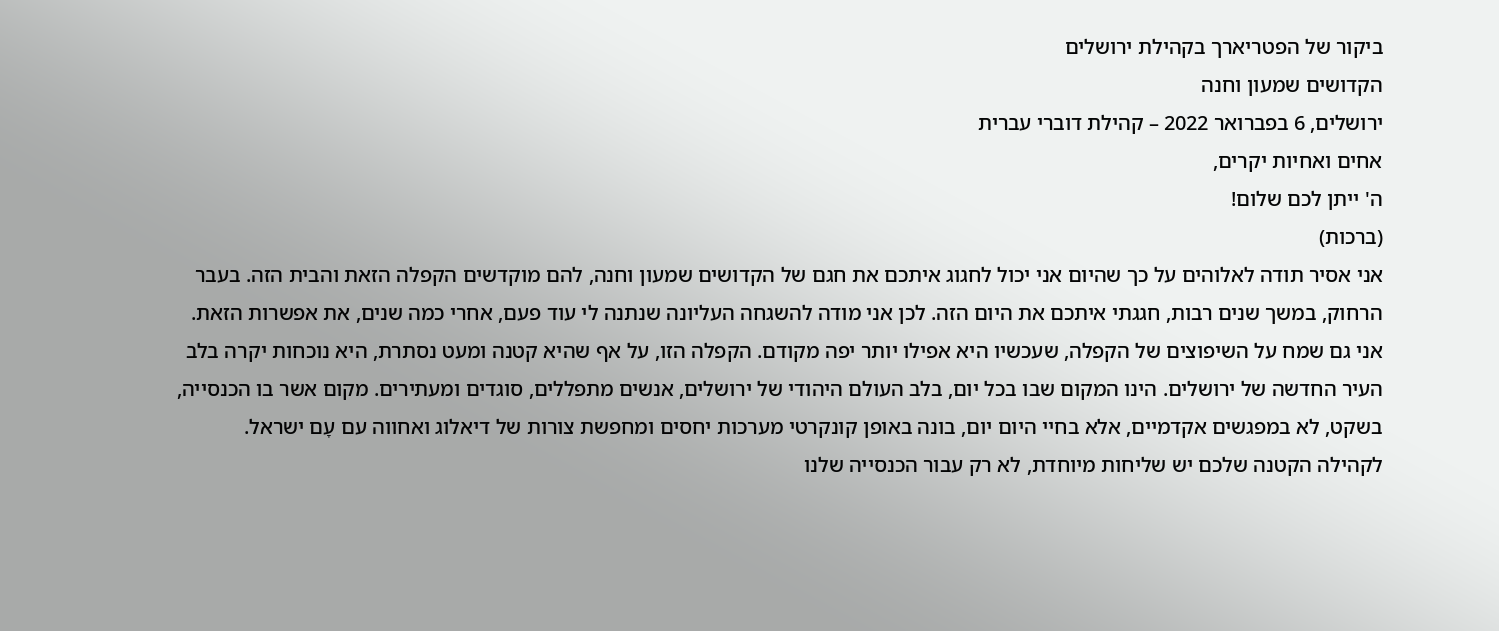ביקור של הפטריארך בקהילת ירושלים
הקדושים שמעון וחנה
ירושלים, 6 בפברואר 2022 – קהילת דוברי עברית
אחים ואחיות יקרים,
ה' ייתן לכם שלום!
(ברכות)
אני אסיר תודה לאלוהים על כך שהיום אני יכול לחגוג איתכם את חגם של הקדושים שמעון וחנה, להם מוקדשים הקפלה הזאת והבית הזה. בעבר הרחוק, במשך שנים רבות, חגגתי איתכם את היום הזה. לכן אני מודה להשגחה העליונה שנתנה לי עוד פעם, אחרי כמה שנים, את אפשרות הזאת.
אני גם שמח על השיפוצים של הקפלה, שעכשיו היא אפילו יותר יפה מקודם. הקפלה הזו, על אף שהיא קטנה ומעט נסתרת, היא נוכחות יקרה בלב העיר החדשה של ירושלים. הינו המקום שבו בכל יום, בלב העולם היהודי של ירושלים, אנשים מתפללים, סוגדים ומעתירים. מקום אשר בו הכנסייה, בשקט, לא במפגשים אקדמיים, אלא בחיי היום יום, בונה באופן קונקרטי מערכות יחסים ומחפשת צורות של דיאלוג ואחווה עם עָם ישראל.
לקהילה הקטנה שלכם יש שליחות מיוחדת, לא רק עבור הכנסייה שלנו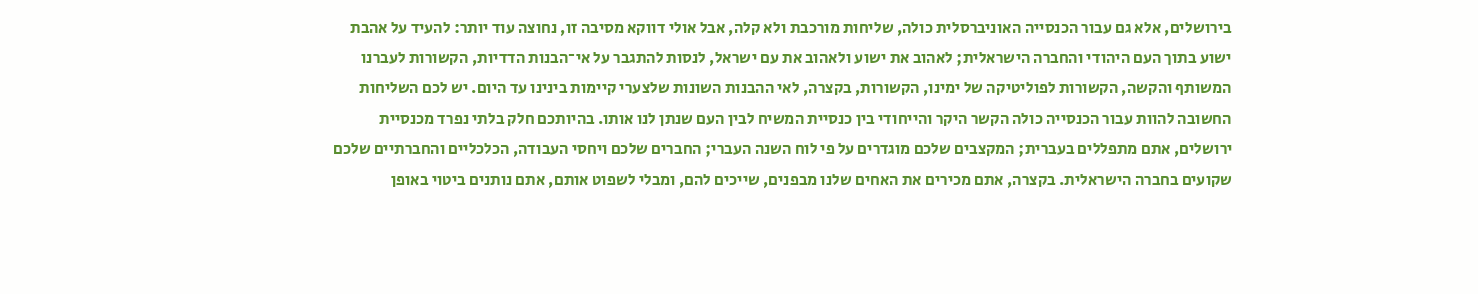בירושלים, אלא גם עבור הכנסייה האוניברסלית כולה, שליחות מורכבת ולא קלה, אבל אולי דווקא מסיבה זו, נחוצה עוד יותר: להעיד על אהבת ישוע בתוך העם היהודי והחברה הישראלית; לאהוב את ישוע ולאהוב את עם ישראל, לנסות להתגבר על אי־הבנות הדדיות, הקשורות לעברנו המשותף והקשה, הקשורות לפוליטיקה של ימינו, הקשורות, בקצרה, לאי ההבנות השונות שלצערי קיימות בינינו עד היום. יש לכם השליחות החשובה להוות עבור הכנסייה כולה הקשר היקר והייחודי בין כנסיית המשיח לבין העם שנתן לנו אותו. בהיותכם חלק בלתי נפרד מכנסיית ירושלים, אתם מתפללים בעברית; המקצבים שלכם מוגדרים על פי לוח השנה העברי; החברים שלכם ויחסי העבודה, הכלכליים והחברתיים שלכם שקועים בחברה הישראלית. בקצרה, אתם מכירים את האחים שלנו מבפנים, שייכים להם, ומבלי לשפוט אותם, אתם נותנים ביטוי באופן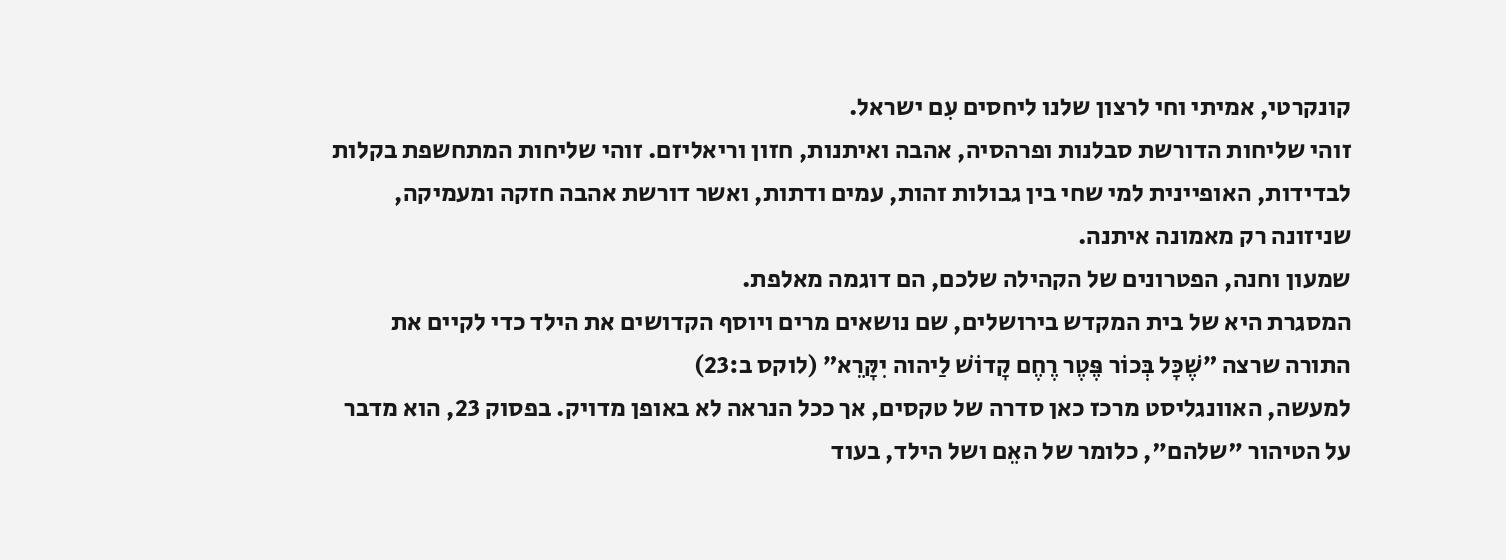קונקרטי, אמיתי וחי לרצון שלנו ליחסים עִם ישראל.
זוהי שליחות הדורשת סבלנות ופרהסיה, אהבה ואיתנות, חזון וריאליזם. זוהי שליחות המתחשפת בקלות לבדידות, האופיינית למי שחי בין גבולות זהות, עמים ודתות, ואשר דורשת אהבה חזקה ומעמיקה, שניזונה רק מאמונה איתנה.
שמעון וחנה, הפטרונים של הקהילה שלכם, הם דוגמה מאלפת.
המסגרת היא של בית המקדש בירושלים, שם נושאים מרים ויוסף הקדושים את הילד כדי לקיים את התורה שרצה ״שֶׁכָּל בְּכוֹר פֶּטֶר רֶחֶם קָדוֹשׁ לַיהוה יִקָּרֵא״ (לוקס ב:23)
למעשה, האוונגליסט מרכז כאן סדרה של טקסים, אך ככל הנראה לא באופן מדויק. בפסוק 23, הוא מדבר על הטיהור "שלהם", כלומר של האֵם ושל הילד, בעוד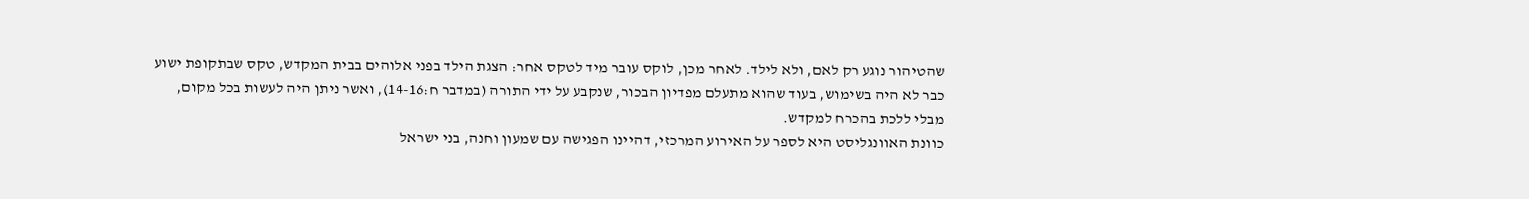שהטיהור נוגע רק לאם, ולא לילד. לאחר מכן, לוקס עובר מיד לטקס אחר: הצגת הילד בפני אלוהים בבית המקדש, טקס שבתקופת ישוע כבר לא היה בשימוש, בעוד שהוא מתעלם מפדיון הבכור, שנקבע על ידי התורה (במדבר ח:14-16), ואשר ניתן היה לעשות בכל מקום, מבלי ללכת בהכרח למקדש.
כוונת האוונגליסט היא לספר על האירוע המרכזי, דהיינו הפגישה עם שמעון וחנה, בני ישראל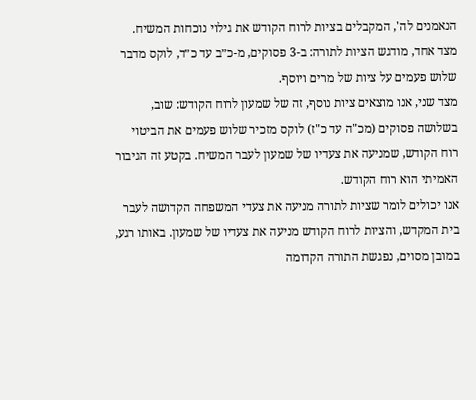הנאמנים לה', המקבלים בציות לרוח הקודש את גילוי נוכחות המשיח.
מצד אחד, מודגש הציות לתורה: ב-3 פסוקים, מ-כ״ב עד כ״ד, לוקס מדבר שלוש פעמים על ציות של מרים ויוסף.
מצד שני, אנו מוצאים ציות נוסף, זה של שמעון לרוח הקודש: שוב, בשלושה פסוקים (מכ"ה עד כ"ז) לוקס מזכיר שלוש פעמים את הביטוי רוח הקודש, שמניעה את צעדיו של שמעון לעבר המשיח. בקטע זה הגיבור האמיתי הוא רוח הקודש.
אנו יכולים לומר שציות לתורה מניעה את צעדי המשפחה הקדושה לעבר בית המקדש, והציות לרוח הקודש מניעה את צעדיו של שמעון. באותו רגע, במובן מסוים, נפגשת התורה הקדומה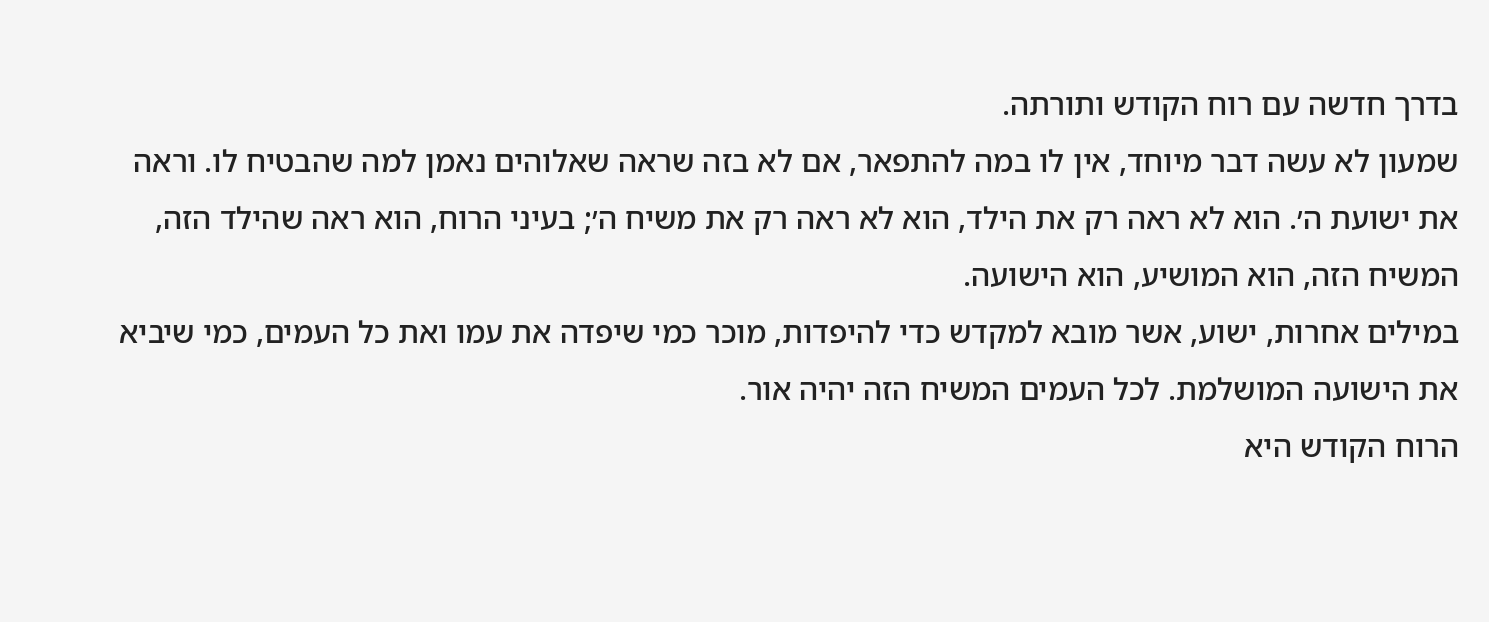בדרך חדשה עם רוח הקודש ותורתה.
שמעון לא עשה דבר מיוחד, אין לו במה להתפאר, אם לא בזה שראה שאלוהים נאמן למה שהבטיח לו. וראה את ישועת ה׳. הוא לא ראה רק את הילד, הוא לא ראה רק את משיח ה׳; בעיני הרוח, הוא ראה שהילד הזה, המשיח הזה, הוא המושיע, הוא הישועה.
במילים אחרות, ישוע, אשר מובא למקדש כדי להיפדות, מוכר כמי שיפדה את עמו ואת כל העמים, כמי שיביא את הישועה המושלמת. לכל העמים המשיח הזה יהיה אור.
הרוח הקודש היא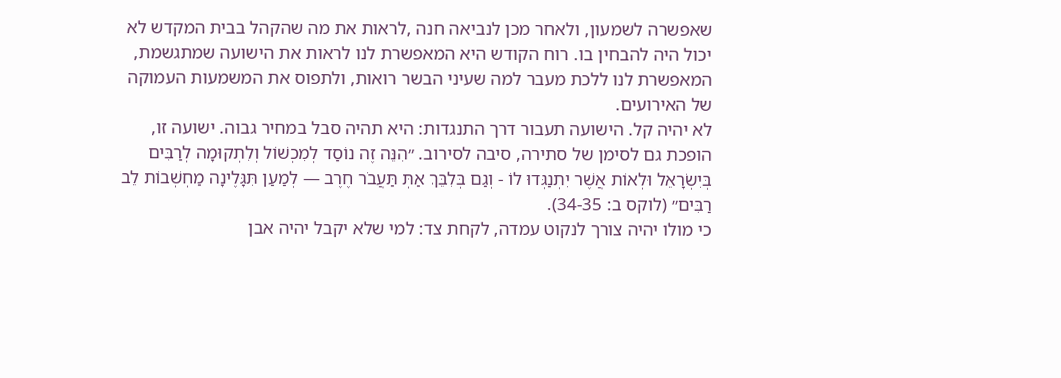שאפשרה לשמעון, ולאחר מכן לנביאה חנה ,לראות את מה שהקהל בבית המקדש לא יכול היה להבחין בו. רוח הקודש היא המאפשרת לנו לראות את הישועה שמתגשמת, המאפשרת לנו ללכת מעבר למה שעיני הבשר רואות, ולתפוס את המשמעות העמוקה של האירועים.
לא יהיה קל. הישועה תעבור דרך התנגדות: היא תהיה סבל במחיר גבוה. ישועה זו, הופכת גם לסימן של סתירה, סיבה לסירוב. ״הִנֵּה זֶה נוֹסַד לְמִכְשׁוֹל וְלִתְקוּמָה לְרַבִּים בְּיִשְׂרָאֵל וּלְאוֹת אֲשֶׁר יִתְנַגְּדוּ לוֹ - וְגַם בְּלִבֵּךְ אַתְּ תַּעֲבֹר חֶרֶב — לְמַעַן תִּגָּלֶינָה מַחְשְׁבוֹת לֵב רַבִּים״ (לוקס ב: 34-35).
כי מולו יהיה צורך לנקוט עמדה, לקחת צד: למי שלא יקבל יהיה אבן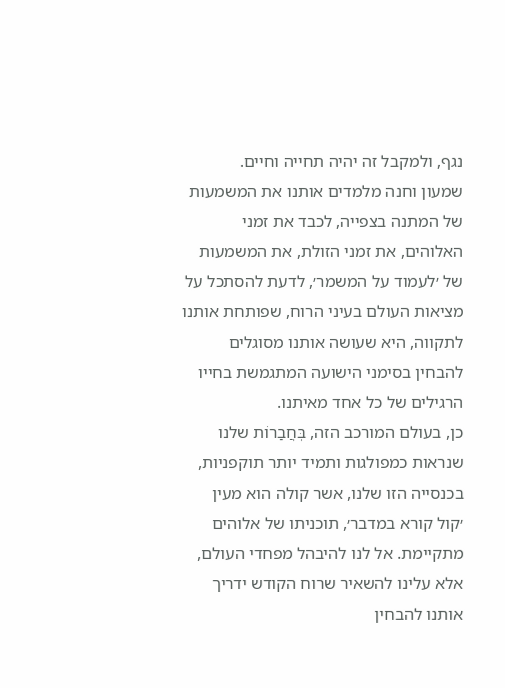נגף, ולמקבל זה יהיה תחייה וחיים.
שמעון וחנה מלמדים אותנו את המשמעות של המתנה בצפייה, לכבד את זמני האלוהים, את זמני הזולת, את המשמעות של ׳לעמוד על המשמר׳, לדעת להסתכל על מציאות העולם בעיני הרוח, שפותחת אותנו לתקווה, היא שעושה אותנו מסוגלים להבחין בסימני הישועה המתגמשת בחייו הרגילים של כל אחד מאיתנו.
כן, בעולם המורכב הזה, בְּחֲבַרוֹת שלנו שנראות כמפולגות ותמיד יותר תוקפניות, בכנסייה הזו שלנו, אשר קולה הוא מעין ׳קול קורא במדבר׳, תוכניתו של אלוהים מתקיימת. אל לנו להיבהל מפחדי העולם, אלא עלינו להשאיר שרוח הקודש ידריך אותנו להבחין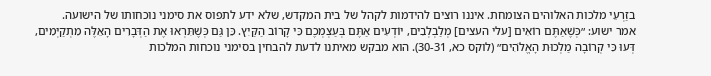בזַרְעֵי מלכות האלוהים הצומחת. איננו רוצים להידמות לקהל של בית המקדש, שלא ידע לתפוס את סימני נוכחותו של הישועה.
אמר ישוע: ״כְּשֶׁאַתֶּם רוֹאִים [עלי העצים] מְלַבְלְבִים, יוֹדְעִים אַתֶּם בְּעַצְמְכֶם כִּי קָרוֹב הַקַּיִץ. כֵּן גַּם כְּשֶׁתִּרְאוּ אֶת הַדְּבָרִים הָאֵלֶּה מִתְקַיְּמִים, דְּעוּ כִּי קְרוֹבָה מַלְכוּת הָאֱלֹהִים״ (לוקס כא, 30-31). הוא מבקש מאיתנו לדעת להבחין בסימני נוכחות המלכות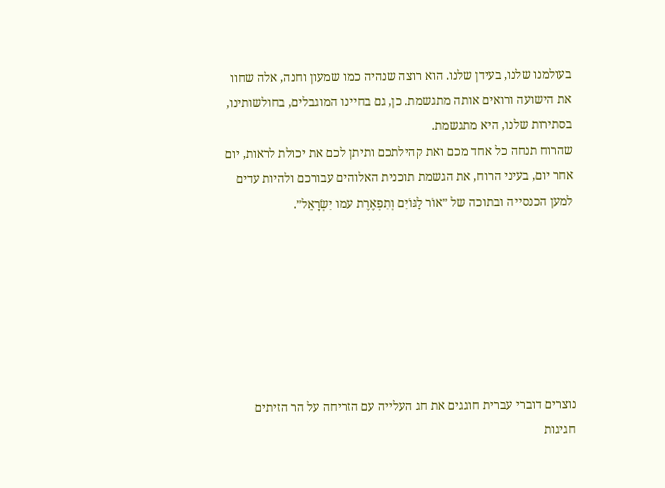בעולמנו שלנו, בעידן שלנו. הוא רוצה שנהיה כמו שמעון וחנה, אלה שחוו את הישועה ורואים אותה מתגשמת. כן, גם בחיינו המוגבלים, בחולשותינו, בסתירות שלנו, היא מתגשמת.
שהרוח תנחה כל אחד מכם ואת קהילתכם ותיתן לכם את יכולת לראות, יום אחר יום, בעיני הרוח, את הגשמת תוכנית האלוהים עבורכם ולהיות עדים למען הכנסייה ובתוכה של ״אוֹר לַגּוֹיִם וְתִפְאֶרֶת עמו יִשְׂרָאֵל״.







נוצרים דוברי עברית חוגגים את חג העלייה עם הזריחה על הר הזיתים
חגיגות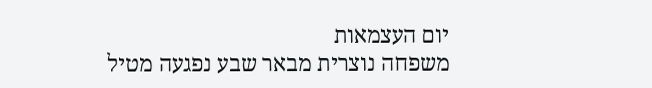יום העצמאות
משפחה נוצרית מבאר שבע נפגעה מטיל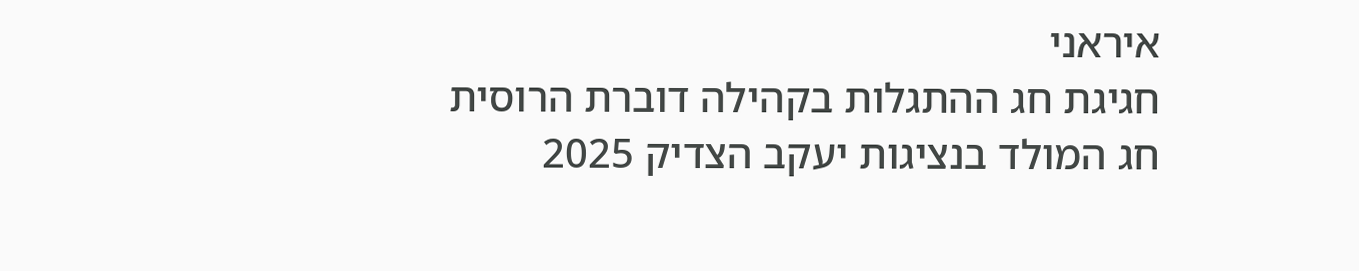איראני
חגיגת חג ההתגלות בקהילה דוברת הרוסית
חג המולד בנציגות יעקב הצדיק 2025